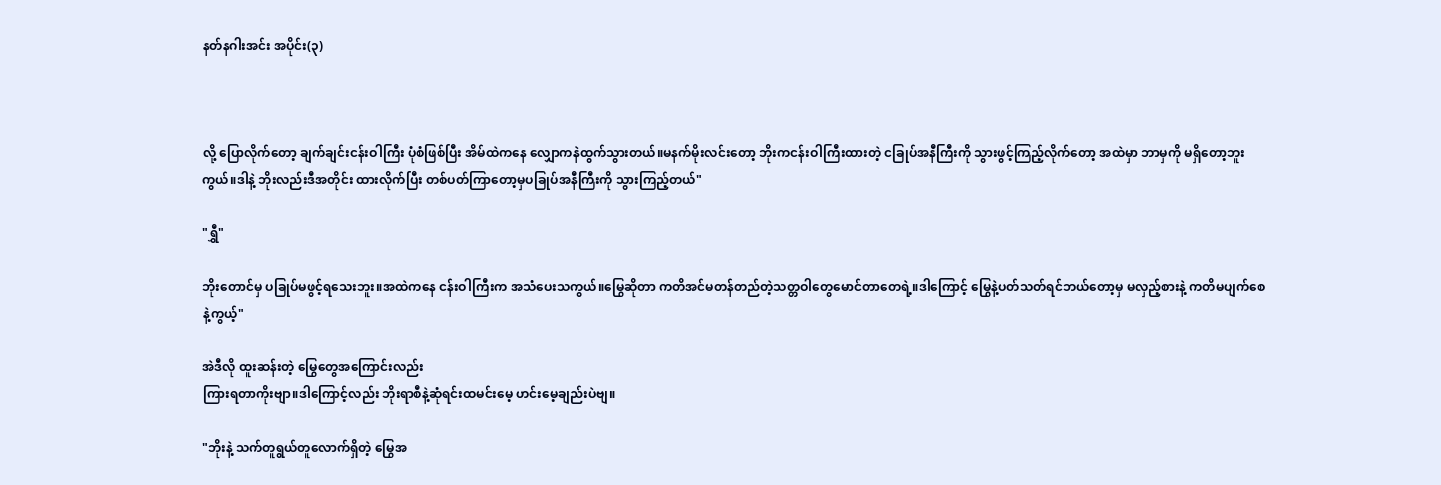နတ်နဂါးအင်း အပိုင်း(၃)



လို့ ပြောလိုက်တော့ ချက်ချင်းငန်းဝါကြီး ပုံစံဖြစ်ပြီး အိမ်ထဲကနေ လျှောကနဲထွက်သွားတယ်။မနက်မိုးလင်းတော့ ဘိုးကငန်းဝါကြီးထားတဲ့ ငခြုပ်အနီကြီးကို သွားဖွင့်ကြည့်လိုက်တော့ အထဲမှာ ဘာမှကို မရှိတော့ဘူးကွယ်။ဒါနဲ့ ဘိုးလည်းဒီအတိုင်း ထားလိုက်ပြီး တစ်ပတ်ကြာတော့မှပခြုပ်အနီကြီးကို သွားကြည့်တယ်"

"ရွှီ"

ဘိုးတောင်မှ ပခြုပ်မဖွင့်ရသေးဘူး။အထဲကနေ ငန်းဝါကြီးက အသံပေးသကွယ်။မြွေဆိုတာ ကတိအင်မတန်တည်တဲ့သတ္တဝါတွေမောင်တာတေရဲ့။ဒါကြောင့် မြွေနဲ့ပတ်သတ်ရင်ဘယ်တော့မှ မလှည့်စားနဲ့ ကတိမပျက်စေနဲ့ကွယ့်"

အဲဒီလို ထူးဆန်းတဲ့ မြွေတွေအကြောင်းလည်း
ကြားရတာကိုးဗျာ။ဒါကြောင့်လည်း ဘိုးရာစီနဲ့ဆုံရင်းထမင်းမေ့ ဟင်းမေ့ချည်းပဲဗျ။

"ဘိုးနဲ့ သက်တူရွယ်တူလောက်ရှိတဲ့ မြွေအ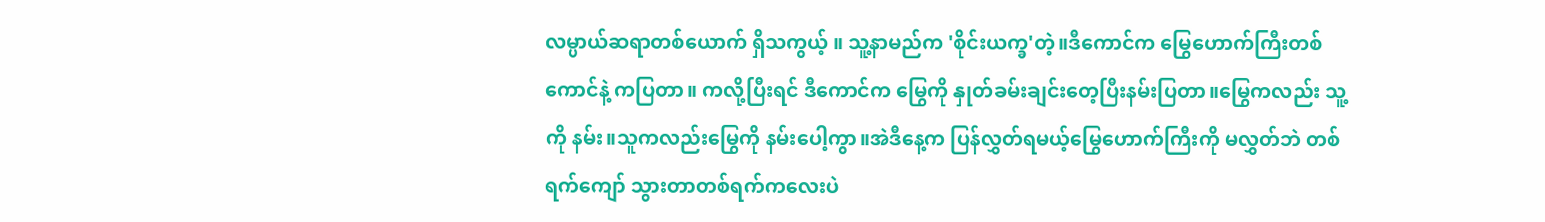လမ္ပာယ်ဆရာတစ်ယောက် ရှိသကွယ့် ။ သူ့နာမည်က 'စိုင်းယက္ခ'တဲ့။ဒီကောင်က မြွေဟောက်ကြီးတစ်ကောင်နဲ့ ကပြတာ။ ကလို့ပြီးရင် ဒီကောင်က မြွေကို နှုတ်ခမ်းချင်းတေ့ပြီးနမ်းပြတာ။မြွေကလည်း သူ့ကို နမ်း။သူကလည်းမြွေကို နမ်းပေါ့ကွာ။အဲဒီနေ့က ပြန်လွှတ်ရမယ့်မြွေဟောက်ကြီးကို မလွှတ်ဘဲ တစ်ရက်ကျော် သွားတာတစ်ရက်ကလေးပဲ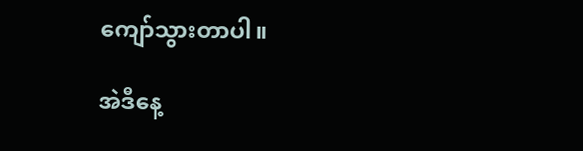ကျော်သွားတာပါ။

အဲဒီနေ့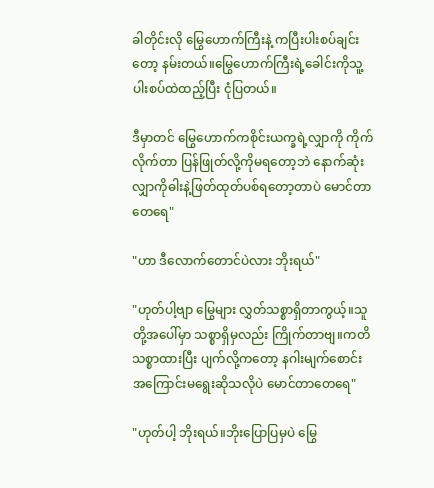ခါတိုင်းလို မြွေဟောက်ကြီးနဲ့ ကပြီးပါးစပ်ချင်းတော့ နမ်းတယ်။မြွေဟောက်ကြီးရဲ့ခေါင်းကိုသူ့ပါးစပ်ထဲထည့်ပြီး ငုံပြတယ်။

ဒီမှာတင် မြွေဟောက်ကစိုင်းယက္ခရဲ့လျှာကို ကိုက်လိုက်တာ ပြန်ဖြုတ်လို့ကိုမရတော့ဘဲ နောက်ဆုံးလျှာကိုဓါးနဲ့ဖြတ်ထုတ်ပစ်ရတော့တာပဲ မောင်တာတေရေ"

"ဟာ ဒီလောက်တောင်ပဲလား ဘိုးရယ်"

"ဟုတ်ပါ့ဗျာ မြွေများ လွှတ်သစ္စာရှိတာကွယ့်။သူတို့အပေါ်မှာ သစ္စာရှိမှလည်း ကြိုက်တာဗျ။ကတိသစ္စာထားပြီး ပျက်လို့ကတော့ နဂါးမျက်စောင်း
အကြောင်းမရွေးဆိုသလိုပဲ မောင်တာတေရေ"

"ဟုတ်ပါ့ ဘိုးရယ်။ဘိုးပြောပြမှပဲ မြွေ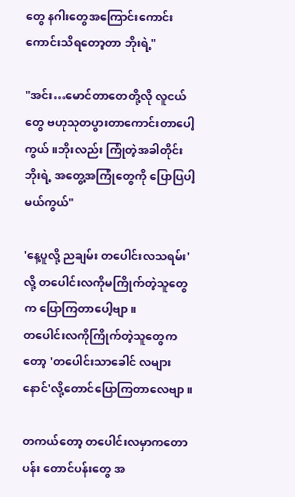တွေ နဂါးတွေအကြောင်းကောင်းကောင်းသိရတော့တာ ဘိုးရဲ့"

"အင်း…မောင်တာတေတို့လို လူငယ်တွေ ဗဟုသုတပွားတာကောင်းတာပေါ့ကွယ်။ဘိုးလည်း ကြုံတဲ့အခါတိုင်းဘိုးရဲ့ အတွေ့အကြုံတွေကို ပြောပြပါ့မယ်ကွယ်"

'နေ့ပူလို့ ညချမ်း တပေါင်းလသရမ်း'လို့ တပေါင်းလကိုမကြိုက်တဲ့သူတွေက ပြောကြတာပေါ့ဗျာ။
တပေါင်းလကိုကြိုက်တဲ့သူတွေကတော့ 'တပေါင်းသာခေါင် လများနောင်'လို့တောင်ပြောကြတာလေဗျာ။

တကယ်တော့ တပေါင်းလမှာကတောပန်း တောင်ပန်းတွေ အ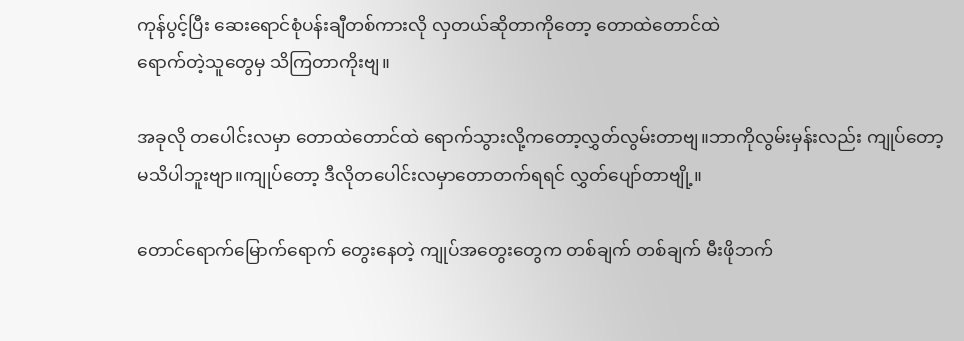ကုန်ပွင့်ပြီး ဆေးရောင်စုံပန်းချီတစ်ကားလို လှတယ်ဆိုတာကိုတော့ တောထဲတောင်ထဲ
ရောက်တဲ့သူတွေမှ သိကြတာကိုးဗျ။

အခုလို တပေါင်းလမှာ တောထဲတောင်ထဲ ရောက်သွားလို့ကတော့လွှတ်လွမ်းတာဗျ။ဘာကိုလွမ်းမှန်းလည်း ကျုပ်တော့မသိပါဘူးဗျာ။ကျုပ်တော့ ဒီလိုတပေါင်းလမှာတောတက်ရရင် လွှတ်ပျော်တာဗျို့။

တောင်ရောက်မြောက်ရောက် တွေးနေတဲ့ ကျုပ်အတွေးတွေက တစ်ချက် တစ်ချက် မီးဖိုဘက်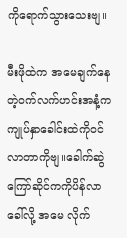ကိုရောက်သွားသေးဗျ။

မီးဖိုထဲက အမေချက်နေတဲ့ဝက်လက်ဟင်းအနံ့က ကျုပ်နှာခေါင်းထဲကိုဝင်လာတာကိုဗျ။ခေါက်ဆွဲကြော်ဆိုင်ကကိုပိန်လာခေါ်လို့ အမေ လိုက်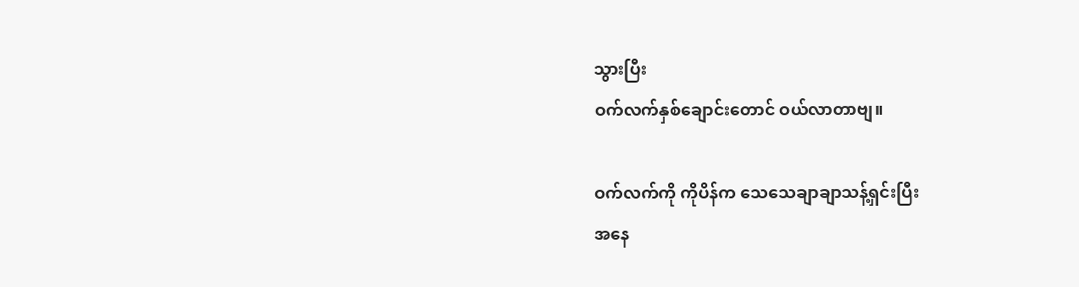သွားပြီး
ဝက်လက်နှစ်ချောင်းတောင် ဝယ်လာတာဗျ။

ဝက်လက်ကို ကိုပိန်က သေသေချာချာသန့်ရှင်းပြီး
အနေ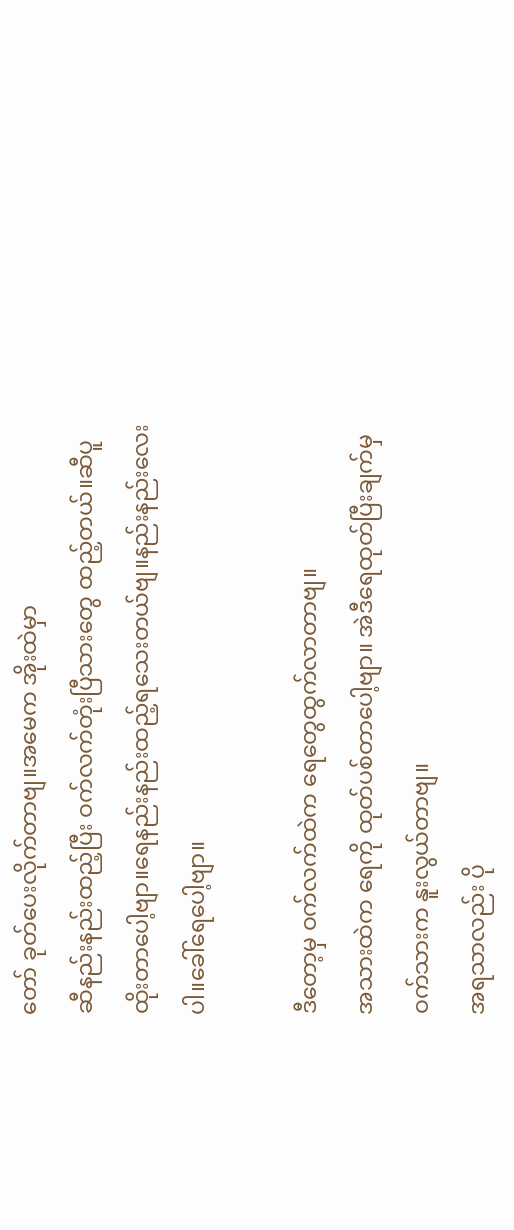တော် ခုတ်ပေးလိုက်တာဗျ။အမေက အိုးထဲမှာ
ဆီနည်းနည်းထည့်ပြီး ဝက်လက်တုံးပြီသားတွေ ထည့်တယ်။ဆီပူထိုးတာပေါ့ဗျာ။ရေနည်းနည်းထည့်ရသေးတယ်ဗျ။နည်းနည်းလေးပါ။ခေါ်ရေပေါ့ဗျာ။

ဒီတော့မှ ဝက်လက်ထဲက ရေတွေထွက်လာတာဗျ။
အသားထဲက ရေကို ထုတ်ပစ်တာပေါ့ဗျာ။ အဲဒီရေထုတ်ပြီးချက်မှ ဝက်သားက နူးလွယ်တာဗျ။
အရသာလည်း ပို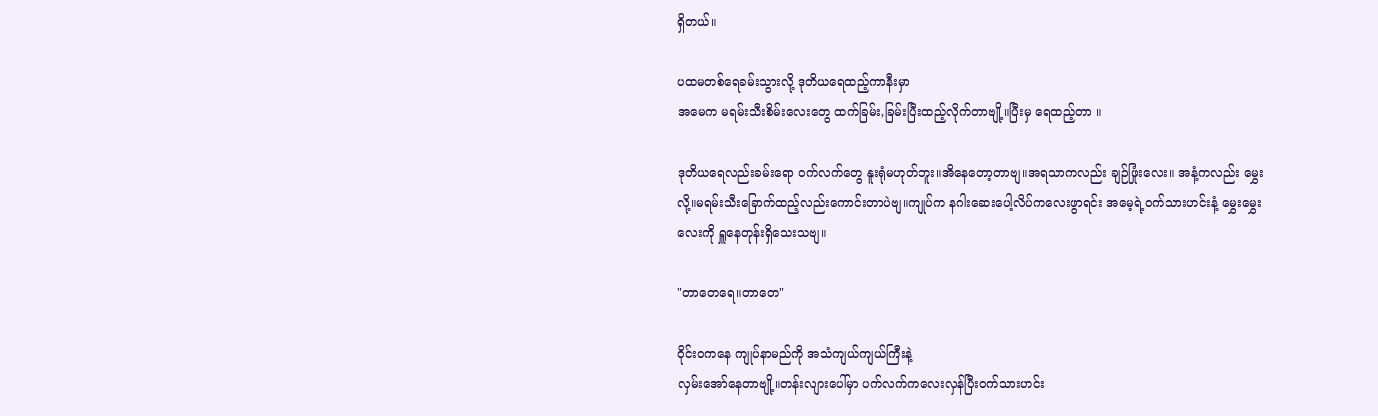ရှိတယ်။

ပထမတစ်ရေခမ်းသွားလို့ ဒုတိယရေထည့်ကာနီးမှာ
အမေက မရမ်းသီးစိမ်းလေးတွေ ထက်ခြမ်း,ခြမ်းပြီးထည့်လိုက်တာဗျို့။ပြီးမှ ရေထည့်တာ ။

ဒုတိယရေလည်းခမ်းရော ဝက်လက်တွေ နူးရုံမဟုတ်ဘူး။အိနေတော့တာဗျ။အရသာကလည်း ချဉ်ဖြုံးလေး။ အနံ့ကလည်း မွှေးလို့။မရမ်းသီးခြောက်ထည့်လည်းကောင်းတာပဲဗျ။ကျုပ်က နဂါးဆေးပေါ့လိပ်ကလေးဖွာရင်း အမေ့ရဲ့ဝက်သားဟင်းနံ့ မွှေးမွှေးလေးကို ရှူနေတုန်းရှိသေးသဗျ။

"တာတေရေ။တာတေ"

ဝိုင်းဝကနေ ကျုပ်နာမည်ကို အသံကျယ်ကျယ်ကြီးနဲ့
လှမ်းအော်နေတာဗျို့။တန်းလျားပေါ်မှာ ပက်လက်ကလေးလှန်ပြီးဝက်သားဟင်း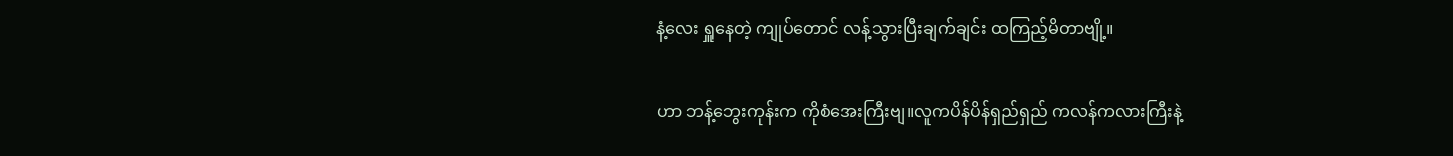နံ့လေး ရှူနေတဲ့ ကျုပ်တောင် လန့်သွားပြီးချက်ချင်း ထကြည့်မိတာဗျို့။

ဟာ ဘန့်ဘွေးကုန်းက ကိုစံအေးကြီးဗျ။လူကပိန်ပိန်ရှည်ရှည် ကလန်ကလားကြီးနဲ့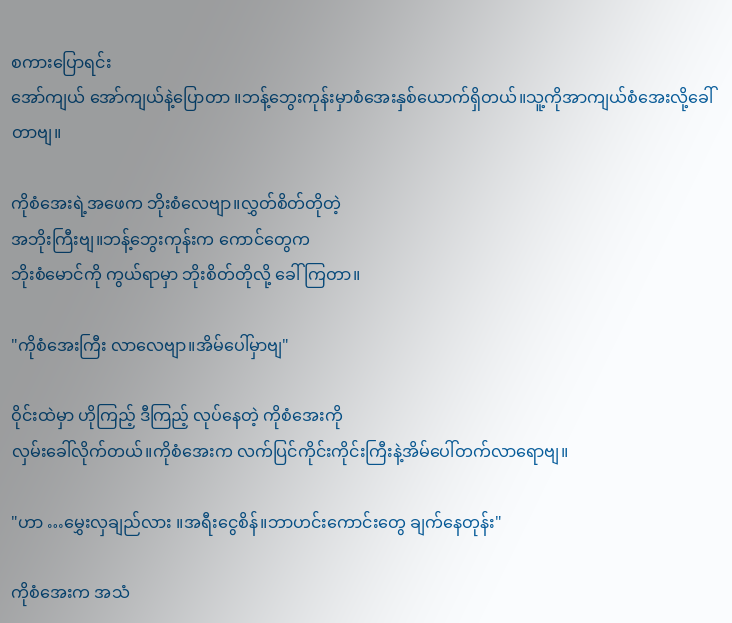စကားပြောရင်း
အော်ကျယ် အော်ကျယ်နဲ့ပြောတာ ။ဘန့်ဘွေးကုန်းမှာစံအေးနှစ်ယောက်ရှိတယ်။သူ့ကိုအာကျယ်စံအေးလို့ခေါ်တာဗျ။

ကိုစံအေးရဲ့အဖေက ဘိုးစံလေဗျာ။လွှတ်စိတ်တိုတဲ့
အဘိုးကြီးဗျ။ဘန့်ဘွေးကုန်းက ကောင်တွေက
ဘိုးစံမောင်ကို ကွယ်ရာမှာ ဘိုးစိတ်တိုလို့ ခေါ်ကြတာ။

"ကိုစံအေးကြီး လာလေဗျာ။အိမ်ပေါ်မှာဗျ"

ဝိုင်းထဲမှာ ဟိုကြည့် ဒီကြည့် လုပ်နေတဲ့ ကိုစံအေးကို
လှမ်းခေါ်လိုက်တယ်။ကိုစံအေးက လက်ပြင်ကိုင်းကိုင်းကြီးနဲ့အိမ်ပေါ်တက်လာရောဗျ။

"ဟာ …မွှေးလှချည်လား ။အရီးငွေစိန်။ဘာဟင်းကောင်းတွေ ချက်နေတုန်း"

ကိုစံအေးက အသံ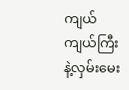ကျယ်ကျယ်ကြီးနဲ့လှမ်းမေး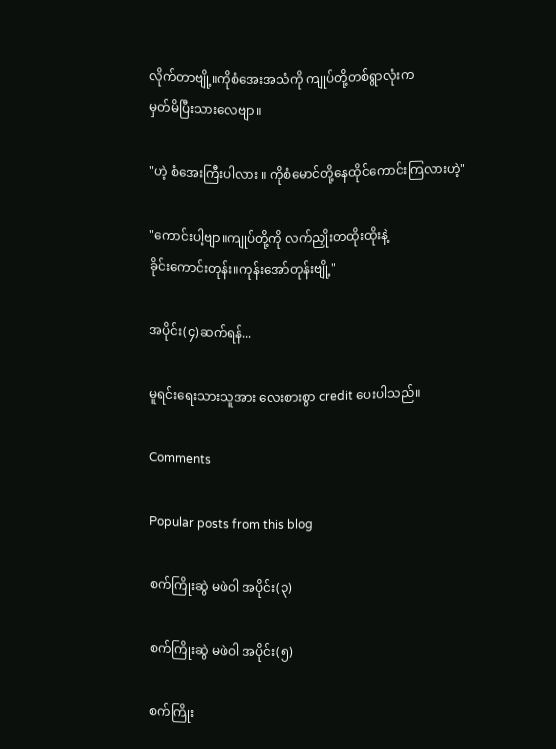လိုက်တာဗျို့။ကိုစံအေးအသံကို ကျုပ်တို့တစ်ရွာလုံးက
မှတ်မိပြီးသားလေဗျာ။

"ဟဲ့ စံအေးကြီးပါလား ။ ကိုစံမောင်တို့နေထိုင်ကောင်းကြလားဟဲ့"

"ကောင်းပါ့ဗျာ။ကျုပ်တို့ကို လက်ညှိုးတထိုးထိုးနဲ့
ခိုင်းကောင်းတုန်း။ကုန်းအော်တုန်းဗျို့"

အပိုင်း(၄)ဆက်ရန်...

မူရင်းရေးသားသူအား လေးစားစွာ credit ပေးပါသည်။

Comments

Popular posts from this blog

စက်ကြိုးဆွဲ မဖဲဝါ အပိုင်း(၃)

စက်ကြိုးဆွဲ မဖဲဝါ အပိုင်း(၅)

စက်ကြိုး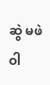ဆွဲ မဖဲဝါ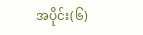အပိုင်း(၆)